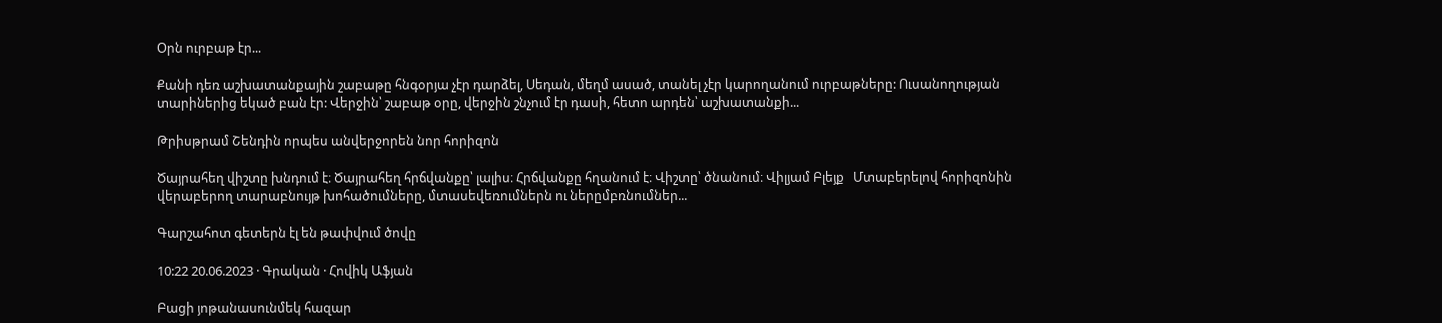Օրն ուրբաթ էր...

Քանի դեռ աշխատանքային շաբաթը հնգօրյա չէր դարձել, Սեդան, մեղմ ասած, տանել չէր կարողանում ուրբաթները: Ուսանողության տարիներից եկած բան էր: Վերջին՝ շաբաթ օրը, վերջին շնչում էր դասի, հետո արդեն՝ աշխատանքի...

Թրիսթրամ Շենդին որպես անվերջորեն նոր հորիզոն

Ծայրահեղ վիշտը խնդում է։ Ծայրահեղ հրճվանքը՝ լալիս։ Հրճվանքը հղանում է։ Վիշտը՝ ծնանում։ Վիլյամ Բլեյք   Մտաբերելով հորիզոնին վերաբերող տարաբնույթ խոհածումները, մտասեվեռումներն ու ներըմբռնումներ...

Գարշահոտ գետերն էլ են թափվում ծովը

10:22 20.06.2023 · Գրական · Հովիկ Աֆյան

Բացի յոթանասունմեկ հազար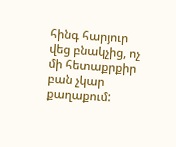հինգ հարյուր վեց բնակչից, ոչ մի հետաքրքիր բան չկար քաղաքում: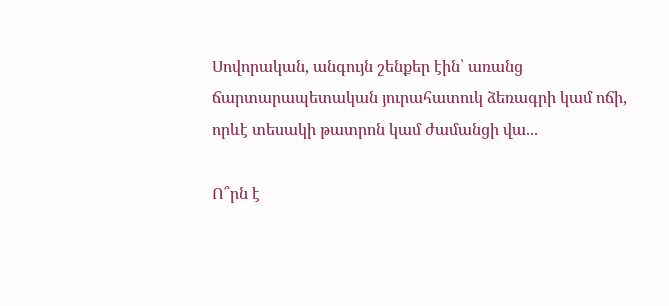Սովորական, անգույն շենքեր էին՝ առանց ճարտարապետական յուրահատուկ ձեռագրի կամ ոճի, որևէ տեսակի թատրոն կամ ժամանցի վա...

Ո՞րն է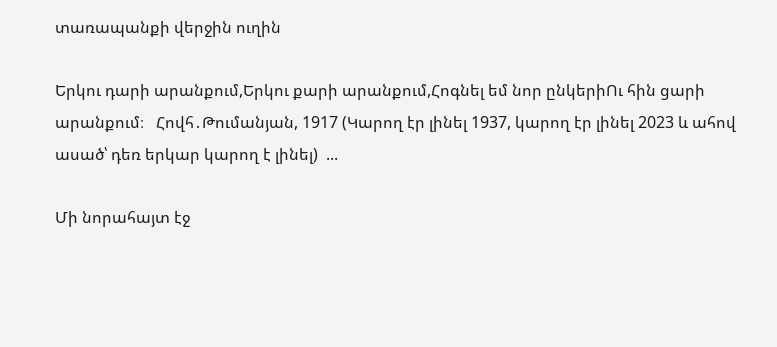տառապանքի վերջին ուղին

Երկու դարի արանքում,Երկու քարի արանքում,Հոգնել եմ նոր ընկերիՈւ հին ցարի արանքում։   Հովհ․Թումանյան, 1917 (Կարող էր լինել 1937, կարող էր լինել 2023 և ահով ասած՝ դեռ երկար կարող է լինել)  ...

Մի նորահայտ էջ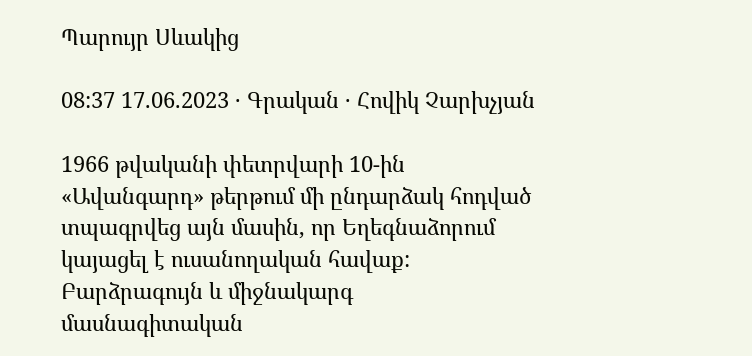Պարույր Սևակից

08:37 17.06.2023 · Գրական · Հովիկ Չարխչյան

1966 թվականի փետրվարի 10-ին «Ավանգարդ» թերթում մի ընդարձակ հոդված տպագրվեց այն մասին, որ Եղեգնաձորում կայացել է ուսանողական հավաք: Բարձրագույն և միջնակարգ մասնագիտական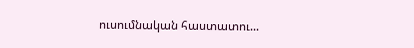ուսումնական հաստատու...